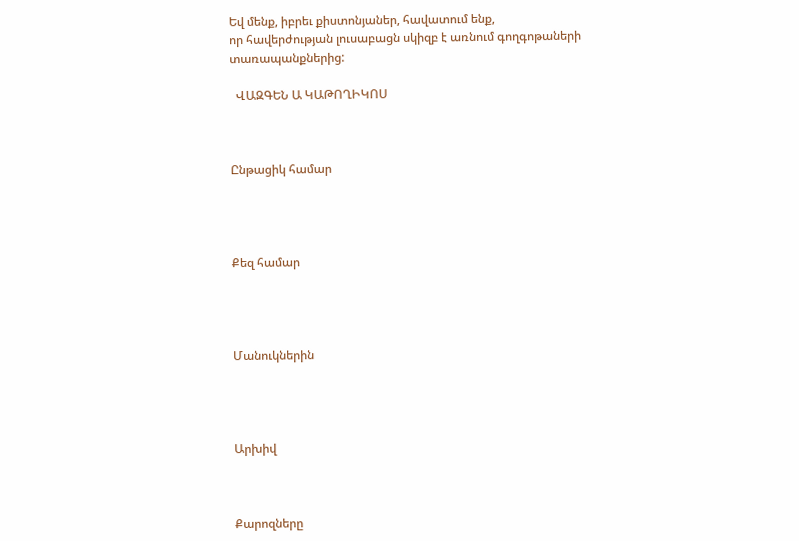Եվ մենք, իբրեւ քիստոնյաներ, հավատում ենք,
որ հավերժության լուսաբացն սկիզբ է առնում գողգոթաների տառապանքներից:

  ՎԱԶԳԵՆ Ա ԿԱԹՈՂԻԿՈՍ



Ընթացիկ համար




Քեզ համար




Մանուկներին




Արխիվ



Քարոզները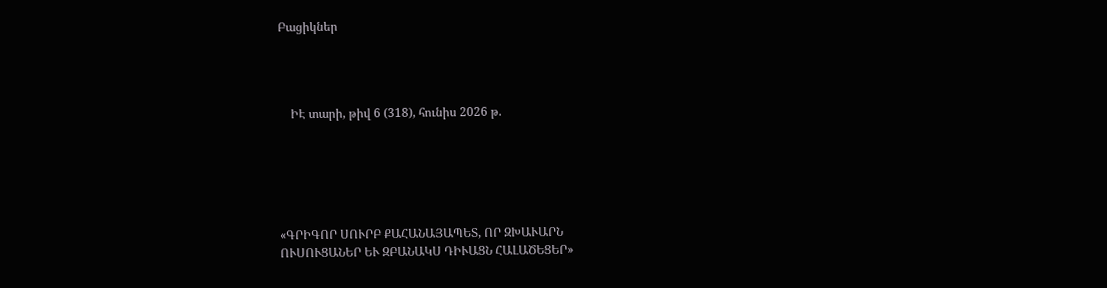Բացիկներ




    ԻԷ տարի, թիվ 6 (318), հունիս 2026 թ.






«ԳՐԻԳՈՐ ՍՈՒՐԲ ՔԱՀԱՆԱՅԱՊԵՏ, ՈՐ ԶԽԱՒԱՐՆ
ՈՒՍՈՒՑԱՆԵՐ ԵՒ ԶԲԱՆԱԿՍ ԴԻՒԱՑՆ ՀԱԼԱԾԵՑԵՐ»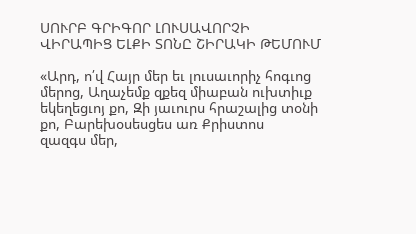ՍՈՒՐԲ ԳՐԻԳՈՐ ԼՈՒՍԱՎՈՐՉԻ ՎԻՐԱՊԻՑ ԵԼՔԻ ՏՈՆԸ ՇԻՐԱԿԻ ԹԵՄՈՒՄ

«Արդ, ո՛վ Հայր մեր եւ լուսաւորիչ հոգւոց մերոց, Աղաչեմք զքեզ միաբան ուխտիւք
եկեղեցւոյ քո, Զի յաւուրս հրաշալից տօնի քո, Բարեխօսեսցես առ Քրիստոս
զազգս մեր,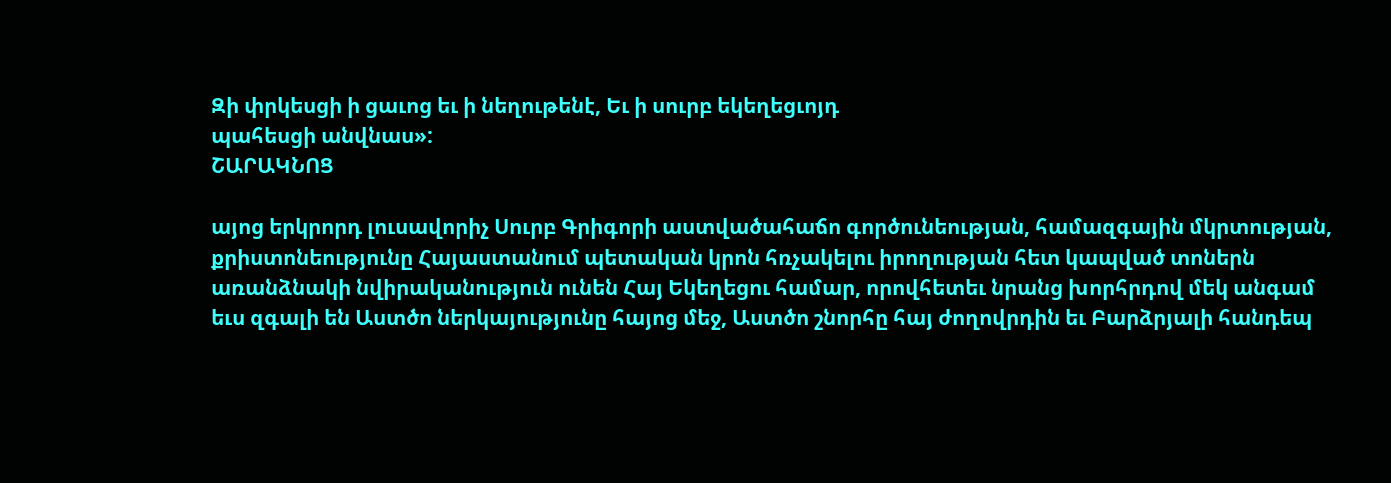Զի փրկեսցի ի ցաւոց եւ ի նեղութենէ, Եւ ի սուրբ եկեղեցւոյդ
պահեսցի անվնաս»:
ՇԱՐԱԿՆՈՑ

այոց երկրորդ լուսավորիչ Սուրբ Գրիգորի աստվածահաճո գործունեության, համազգային մկրտության, քրիստոնեությունը Հայաստանում պետական կրոն հռչակելու իրողության հետ կապված տոներն առանձնակի նվիրականություն ունեն Հայ Եկեղեցու համար, որովհետեւ նրանց խորհրդով մեկ անգամ եւս զգալի են Աստծո ներկայությունը հայոց մեջ, Աստծո շնորհը հայ ժողովրդին եւ Բարձրյալի հանդեպ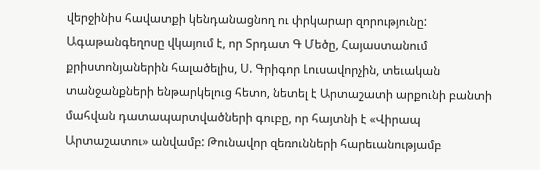վերջինիս հավատքի կենդանացնող ու փրկարար զորությունը: Ագաթանգեղոսը վկայում է, որ Տրդատ Գ Մեծը, Հայաստանում քրիստոնյաներին հալածելիս, Ս. Գրիգոր Լուսավորչին, տեւական տանջանքների ենթարկելուց հետո, նետել է Արտաշատի արքունի բանտի մահվան դատապարտվածների գուբը, որ հայտնի է «Վիրապ Արտաշատու» անվամբ: Թունավոր զեռունների հարեւանությամբ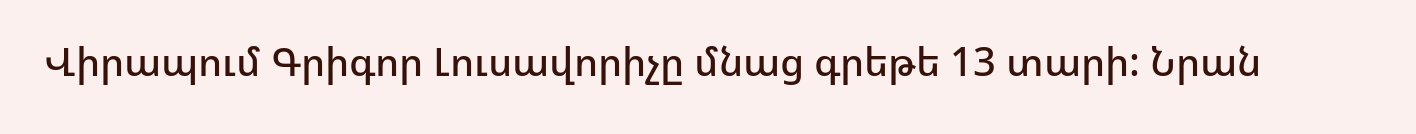Վիրապում Գրիգոր Լուսավորիչը մնաց գրեթե 13 տարի: Նրան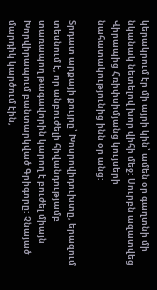կերակրում էր մի այրի կին՝ ամեն օր գաղտնի մի նկանակ նետելով խոր վիհի մեջ: Սուրբն ազատվեց Վիրապից Հռիփսիմյանց կույսերի նահատակությունից ինն օր անց:

Տրդատ արքայի քույրը՝ Խոսրովիդուխտը, երազում տեսնում է, որ անբուժելի հիվանդությամբ տառապող թագավորին կարող է բուժել միայն Խորվիրապում բանտարկված Գրիգորը: Չնայած մարդիկ կարծում էին,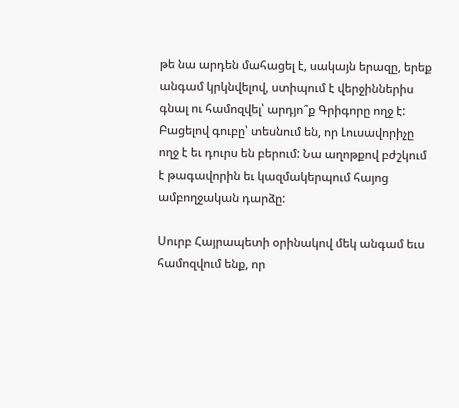թե նա արդեն մահացել է, սակայն երազը, երեք անգամ կրկնվելով, ստիպում է վերջիններիս գնալ ու համոզվել՝ արդյո՞ք Գրիգորը ողջ է: Բացելով գուբը՝ տեսնում են, որ Լուսավորիչը ողջ է եւ դուրս են բերում: Նա աղոթքով բժշկում է թագավորին եւ կազմակերպում հայոց ամբողջական դարձը:

Սուրբ Հայրապետի օրինակով մեկ անգամ եւս համոզվում ենք, որ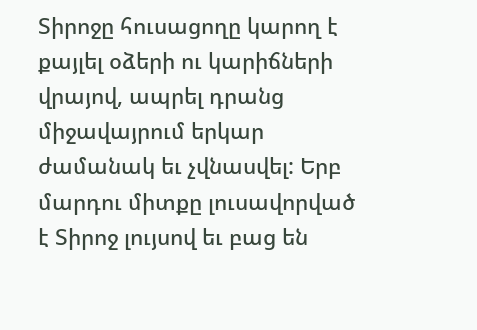Տիրոջը հուսացողը կարող է քայլել օձերի ու կարիճների վրայով, ապրել դրանց միջավայրում երկար ժամանակ եւ չվնասվել: Երբ մարդու միտքը լուսավորված է Տիրոջ լույսով եւ բաց են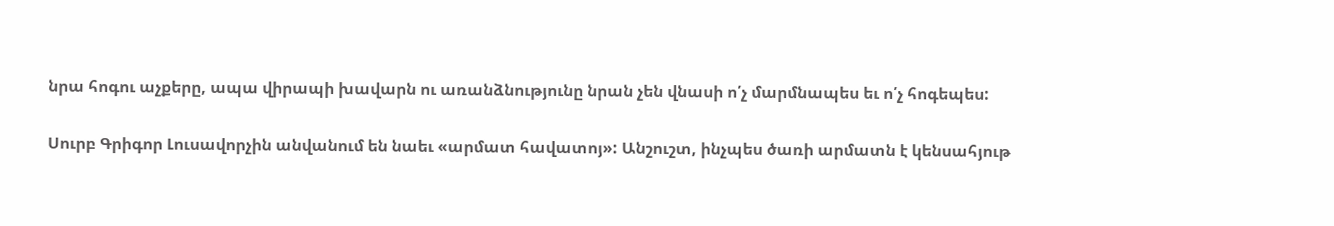նրա հոգու աչքերը, ապա վիրապի խավարն ու առանձնությունը նրան չեն վնասի ո՛չ մարմնապես եւ ո՛չ հոգեպես:

Սուրբ Գրիգոր Լուսավորչին անվանում են նաեւ «արմատ հավատոյ»: Անշուշտ, ինչպես ծառի արմատն է կենսահյութ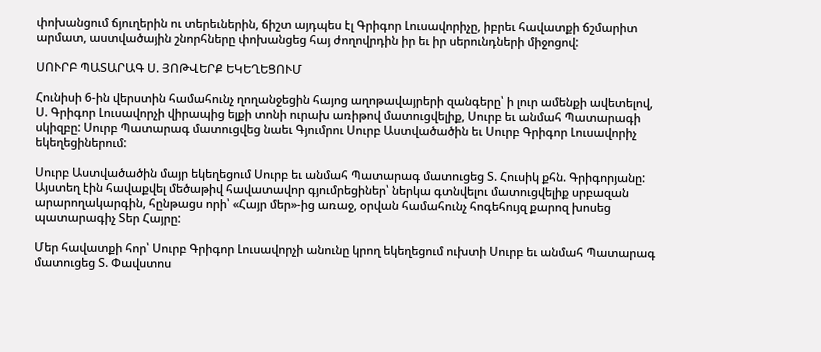փոխանցում ճյուղերին ու տերեւներին, ճիշտ այդպես էլ Գրիգոր Լուսավորիչը, իբրեւ հավատքի ճշմարիտ արմատ, աստվածային շնորհները փոխանցեց հայ ժողովրդին իր եւ իր սերունդների միջոցով:

ՍՈՒՐԲ ՊԱՏԱՐԱԳ Ս. ՅՈԹՎԵՐՔ ԵԿԵՂԵՑՈՒՄ

Հունիսի 6-ին վերստին համահունչ ղողանջեցին հայոց աղոթավայրերի զանգերը՝ ի լուր ամենքի ավետելով, Ս. Գրիգոր Լուսավորչի վիրապից ելքի տոնի ուրախ առիթով մատուցվելիք, Սուրբ եւ անմահ Պատարագի սկիզբը: Սուրբ Պատարագ մատուցվեց նաեւ Գյումրու Սուրբ Աստվածածին եւ Սուրբ Գրիգոր Լուսավորիչ եկեղեցիներում:

Սուրբ Աստվածածին մայր եկեղեցում Սուրբ եւ անմահ Պատարագ մատուցեց Տ. Հուսիկ քհն. Գրիգորյանը: Այստեղ էին հավաքվել մեծաթիվ հավատավոր գյումրեցիներ՝ ներկա գտնվելու մատուցվելիք սրբազան արարողակարգին, հընթացս որի՝ «Հայր մեր»-ից առաջ, օրվան համահունչ հոգեհույզ քարոզ խոսեց պատարագիչ Տեր Հայրը:

Մեր հավատքի հոր՝ Սուրբ Գրիգոր Լուսավորչի անունը կրող եկեղեցում ուխտի Սուրբ եւ անմահ Պատարագ մատուցեց Տ. Փավստոս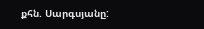քհն. Սարգսյանը: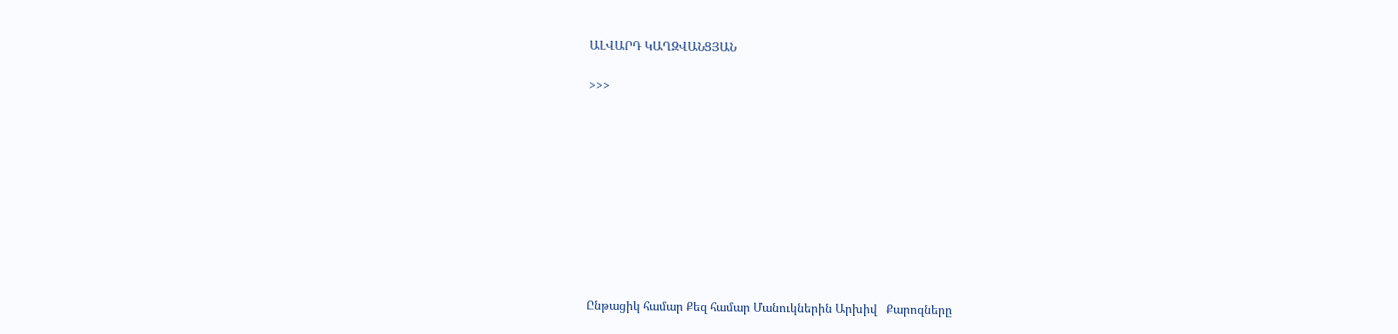ԱԼՎԱՐԴ ԿԱՂԶՎԱՆՑՅԱՆ

>>>










Ընթացիկ համար Քեզ համար Մանուկներին Արխիվ   Քարոզները